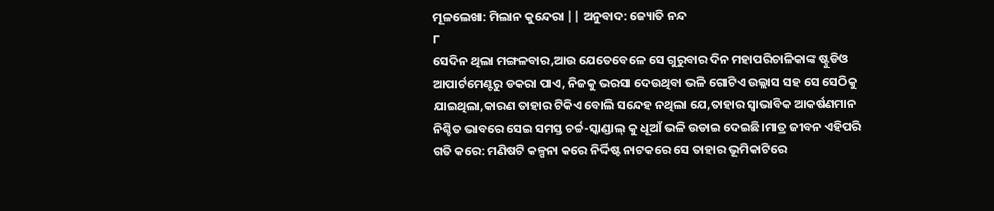ମୂଳଲେଖା: ମିଲାନ କୁନ୍ଦେରା || ଅନୁବାଦ: ଜ୍ୟୋତି ନନ୍ଦ
୮
ସେଦିନ ଥିଲା ମଙ୍ଗଳବାର,ଆଉ ଯେତେବେଳେ ସେ ଗୁରୁବାର ଦିନ ମହାପରିଚାଳିକାଙ୍କ ଷ୍ଟୁଡିଓ ଆପାର୍ଟମେଣ୍ଟରୁ ଡକରା ପାଏ, ନିଜକୁ ଭରସା ଦେଉଥିବା ଭଳି ଗୋଟିଏ ଉଲ୍ଲାସ ସହ ସେ ସେଠିକୁ ଯାଇଥିଲା,କାରଣ ତାହାର ଟିକିଏ ବୋଲି ସନ୍ଦେହ ନଥିଲା ଯେ,ତାହାର ସ୍ୱାଭାବିକ ଆକର୍ଷଣମାନ ନିଶ୍ଚିତ ଭାବରେ ସେଇ ସମସ୍ତ ଚର୍ଚ୍ଚ-ସ୍କାଣ୍ଡାଲ୍ କୁ ଧୂଆଁ ଭଳି ଉଡାଇ ଦେଇଛି।ମାତ୍ର ଜୀବନ ଏହିପରି ଗତି କରେ: ମଣିଷଟି କଳ୍ପନା କରେ ନିର୍ଦ୍ଦିଷ୍ଟ ନାଟକରେ ସେ ତାହାର ଭୂମିକାଟିରେ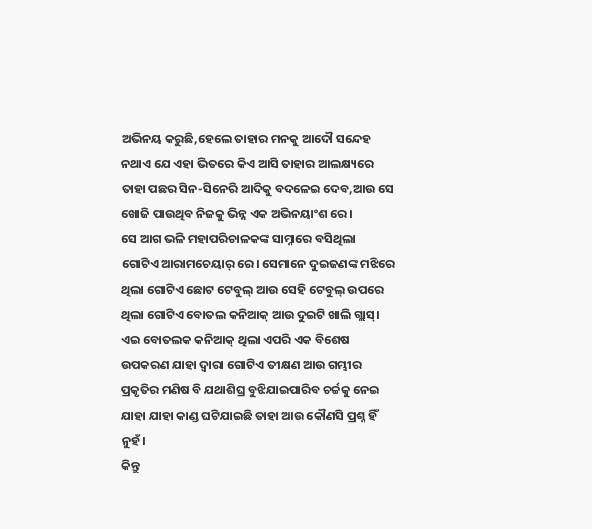ଅଭିନୟ କରୁଛି,ହେଲେ ତାହାର ମନକୁ ଆଦୌ ସନ୍ଦେହ ନଥାଏ ଯେ ଏହା ଭିତରେ କିଏ ଆସି ତାହାର ଆଲକ୍ଷ୍ୟରେ ତାହା ପଛର ସିନ-ସିନେରି ଆଦିକୁ ବଦଳେଇ ଦେବ,ଆଉ ସେ ଖୋଜି ପାଉଥିବ ନିଜକୁ ଭିନ୍ନ ଏକ ଅଭିନୟାଂଶ ରେ ।
ସେ ଆଗ ଭଳି ମହାପରିଚାଳକଙ୍କ ସାମ୍ନାରେ ବସିଥିଲା ଗୋଟିଏ ଆରାମଚେୟାର୍ ରେ। ସେମାନେ ଦୁଇଜଣଙ୍କ ମଝିରେ ଥିଲା ଗୋଟିଏ ଛୋଟ ଟେବୁଲ୍ ଆଉ ସେହି ଟେବୁଲ୍ ଉପରେ ଥିଲା ଗୋଟିଏ ବୋତଲ କନିଆକ୍ ଆଉ ଦୁଇଟି ଖାଲି ଗ୍ଲାସ୍। ଏଇ ବୋତଲକ କନିଆକ୍ ଥିଲା ଏପରି ଏକ ବିଶେଷ ଉପକରଣ ଯାହା ଦ୍ୱାରା ଗୋଟିଏ ତୀକ୍ଷଣ ଆଉ ଗମ୍ଭୀର ପ୍ରକୃତିର ମଣିଷ ବି ଯଥାଶିଘ୍ର ବୁଝିଯାଇପାରିବ ଚର୍ଚ୍ଚକୁ ନେଇ ଯାହା ଯାହା କାଣ୍ଡ ଘଟିଯାଇଛି ତାହା ଆଉ କୌଣସି ପ୍ରଶ୍ନ ହିଁ ନୁହଁ।
କିନ୍ତୁ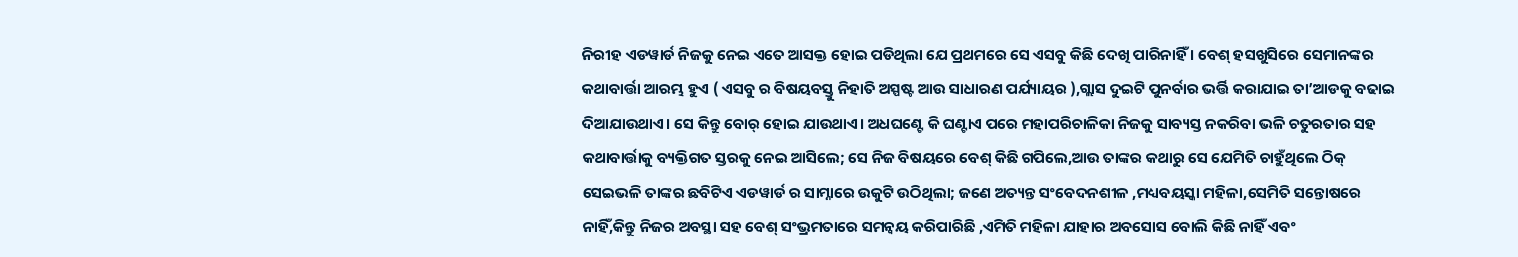ନିରୀହ ଏଡୱାର୍ଡ ନିଜକୁ ନେଇ ଏତେ ଆସକ୍ତ ହୋଇ ପଡିଥିଲା ଯେ ପ୍ରଥମରେ ସେ ଏସବୁ କିଛି ଦେଖି ପାରିନାହିଁ । ବେଶ୍ ହସଖୁସିରେ ସେମାନଙ୍କର କଥାବାର୍ତ୍ତା ଆରମ୍ଭ ହୁଏ ( ଏସବୁ ର ବିଷୟବସ୍ତୁ ନିହାତି ଅସ୍ପଷ୍ଟ ଆଉ ସାଧାରଣ ପର୍ଯ୍ୟାୟର ),ଗ୍ଲାସ ଦୁଇଟି ପୁନର୍ବାର ଭର୍ତ୍ତି କରାଯାଇ ତା’ଆଡକୁ ବଢାଇ ଦିଆଯାଉଥାଏ। ସେ କିନ୍ତୁ ବୋର୍ ହୋଇ ଯାଉଥାଏ। ଅଧଘଣ୍ଟେ କି ଘଣ୍ଟାଏ ପରେ ମହାପରିଚାଳିକା ନିଜକୁ ସାବ୍ୟସ୍ତ ନକରିବା ଭଳି ଚତୁରତାର ସହ କଥାବାର୍ତ୍ତାକୁ ବ୍ୟକ୍ତିଗତ ସ୍ତରକୁ ନେଇ ଆସିଲେ; ସେ ନିଜ ବିଷୟରେ ବେଶ୍ କିଛି ଗପିଲେ,ଆଉ ତାଙ୍କର କଥାରୁ ସେ ଯେମିତି ଚାହୁଁଥିଲେ ଠିକ୍ ସେଇଭଳି ତାଙ୍କର ଛବିଟିଏ ଏଡୱାର୍ଡ ର ସାମ୍ନାରେ ଉକୁଟି ଉଠିଥିଲା; ଜଣେ ଅତ୍ୟନ୍ତ ସଂବେଦନଶୀଳ ,ମଧ୍ୟବୟସ୍କା ମହିଳା,ସେମିତି ସନ୍ତୋଷରେ ନାହିଁ,କିନ୍ତୁ ନିଜର ଅବସ୍ଥା ସହ ବେଶ୍ ସଂଭ୍ରମତାରେ ସମନ୍ୱୟ କରିପାରିଛି ,ଏମିତି ମହିଳା ଯାହାର ଅବସୋସ ବୋଲି କିଛି ନାହିଁ ଏବଂ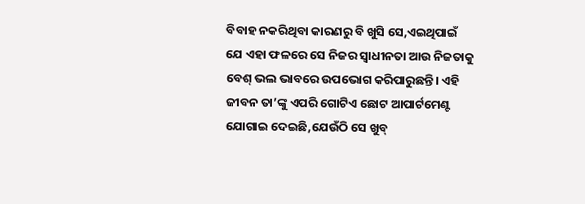ବିବାହ ନକରିଥିବା କାରଣରୁ ବି ଖୁସି ସେ,ଏଇଥିପାଇଁ ଯେ ଏହା ଫଳରେ ସେ ନିଜର ସ୍ୱାଧୀନତା ଆଉ ନିଜତାକୁ ବେଶ୍ ଭଲ ଭାବରେ ଉପଭୋଗ କରିପାରୁଛନ୍ତି। ଏହି ଜୀବନ ତା’ଙ୍କୁ ଏପରି ଗୋଟିଏ ଛୋଟ ଆପାର୍ଟମେଣ୍ଟ ଯୋଗାଇ ଦେଇଛି,ଯେଉଁଠି ସେ ଖୁବ୍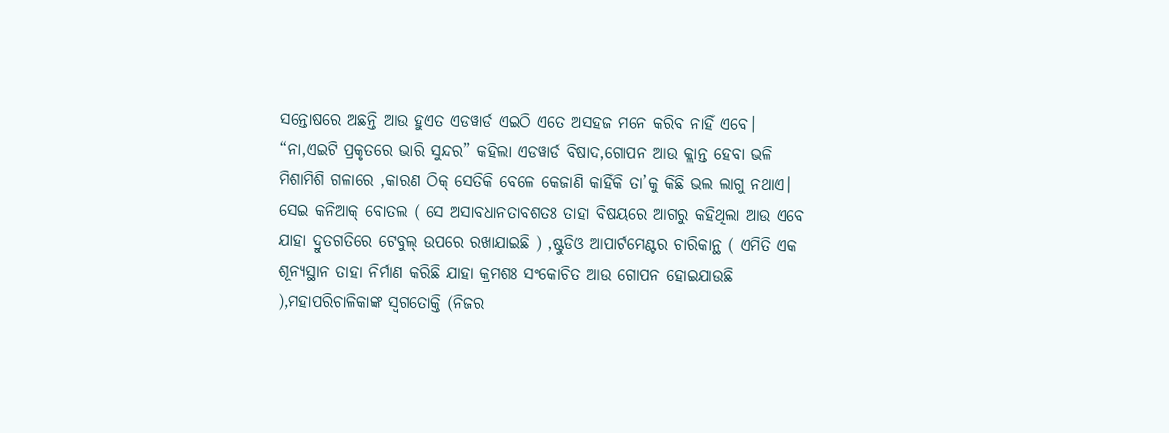ସନ୍ତୋଷରେ ଅଛନ୍ତି ଆଉ ହୁଏତ ଏଡୱାର୍ଡ ଏଇଠି ଏତେ ଅସହଜ ମନେ କରିବ ନାହିଁ ଏବେ।
“ନା,ଏଇଟି ପ୍ରକୃତରେ ଭାରି ସୁନ୍ଦର” କହିଲା ଏଡୱାର୍ଡ ବିଷାଦ,ଗୋପନ ଆଉ କ୍ଲାନ୍ତ ହେବା ଭଳି ମିଶାମିଶି ଗଳାରେ ,କାରଣ ଠିକ୍ ସେତିକି ବେଳେ କେଜାଣି କାହିଁକି ତା’କୁ କିଛି ଭଲ ଲାଗୁ ନଥାଏ। ସେଇ କନିଆକ୍ ବୋତଲ ( ସେ ଅସାବଧାନତାବଶତଃ ତାହା ବିଷୟରେ ଆଗରୁ କହିଥିଲା ଆଉ ଏବେ ଯାହା ଦ୍ରୁତଗତିରେ ଟେବୁଲ୍ ଉପରେ ରଖାଯାଇଛି ) ,ଷ୍ଟୁଡିଓ ଆପାର୍ଟମେଣ୍ଟର ଚାରିକାନ୍ଥ ( ଏମିତି ଏକ ଶୂନ୍ୟସ୍ଥାନ ତାହା ନିର୍ମାଣ କରିଛି ଯାହା କ୍ରମଶଃ ସଂକୋଚିତ ଆଉ ଗୋପନ ହୋଇଯାଉଛି ),ମହାପରିଚାଳିକାଙ୍କ ସ୍ୱଗତୋକ୍ତି (ନିଜର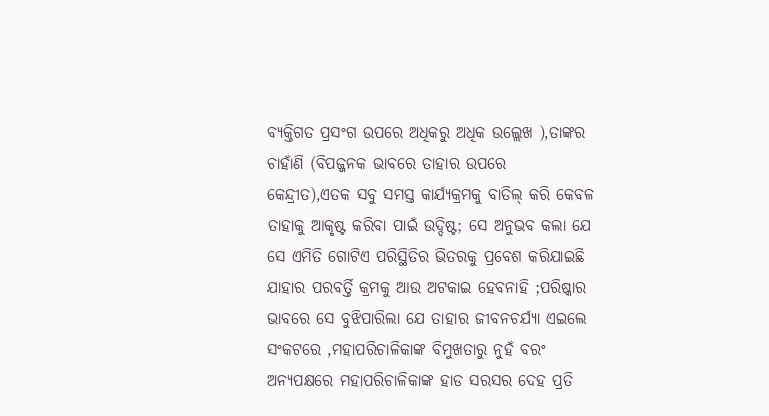ବ୍ୟକ୍ତିଗତ ପ୍ରସଂଗ ଉପରେ ଅଧିକରୁ ଅଧିକ ଉଲ୍ଲେଖ ),ତାଙ୍କର ଚାହାଁଣି (ବିପଜ୍ଜନକ ଭାବରେ ତାହାର ଉପରେ କେନ୍ଦ୍ରୀତ),ଏତକ ସବୁ ସମସ୍ତ କାର୍ଯ୍ୟକ୍ରମକୁ ବାତିଲ୍ କରି କେବଳ ତାହାକୁ ଆକୃଷ୍ଟ କରିବା ପାଇଁ ଉଦ୍ଦିଷ୍ଟ; ସେ ଅନୁଭବ କଲା ଯେ ସେ ଏମିତି ଗୋଟିଏ ପରିସ୍ଥିତିର ଭିତରକୁ ପ୍ରବେଶ କରିଯାଇଛି ଯାହାର ପରବର୍ତ୍ତି କ୍ରମକୁ ଆଉ ଅଟକାଇ ହେବନାହି ;ପରିଷ୍କାର ଭାବରେ ସେ ବୁଝିପାରିଲା ଯେ ତାହାର ଜୀବନଚର୍ଯ୍ୟା ଏଇଲେ ସଂକଟରେ ,ମହାପରିଚାଳିକାଙ୍କ ବିମୁଖତାରୁ ନୁହଁ ବରଂ ଅନ୍ୟପକ୍ଷରେ ମହାପରିଚାଳିକାଙ୍କ ହାଡ ସରସର ଦେହ ପ୍ରତି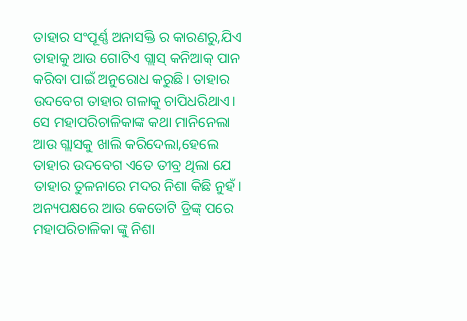ତାହାର ସଂପୂର୍ଣ୍ଣ ଅନାସକ୍ତି ର କାରଣରୁ,ଯିଏ ତାହାକୁ ଆଉ ଗୋଟିଏ ଗ୍ଲାସ୍ କନିଆକ୍ ପାନ କରିବା ପାଇଁ ଅନୁରୋଧ କରୁଛି। ତାହାର ଉଦବେଗ ତାହାର ଗଳାକୁ ଚାପିଧରିଥାଏ।
ସେ ମହାପରିଚାଳିକାଙ୍କ କଥା ମାନିନେଲା ଆଉ ଗ୍ଲାସକୁ ଖାଲି କରିଦେଲା,ହେଲେ ତାହାର ଉଦବେଗ ଏତେ ତୀବ୍ର ଥିଲା ଯେ ତାହାର ତୁଳନାରେ ମଦର ନିଶା କିଛି ନୁହଁ। ଅନ୍ୟପକ୍ଷରେ ଆଉ କେତୋଟି ଡ୍ରିଙ୍କ୍ ପରେ ମହାପରିଚାଳିକା ଙ୍କୁ ନିଶା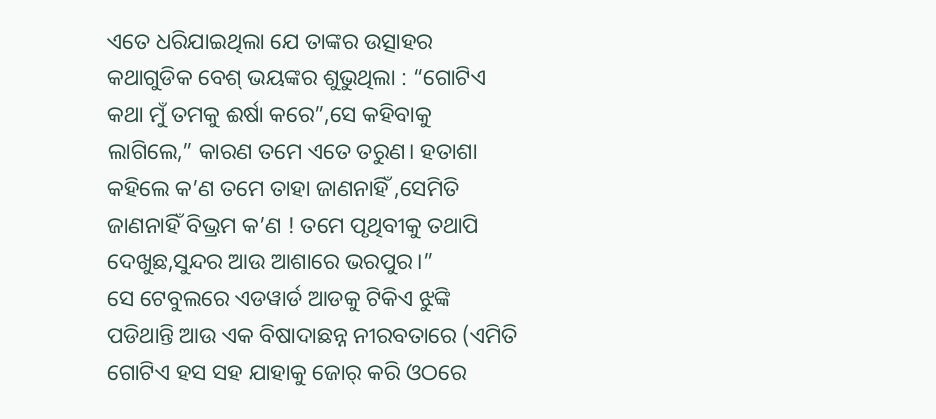ଏତେ ଧରିଯାଇଥିଲା ଯେ ତାଙ୍କର ଉତ୍ସାହର କଥାଗୁଡିକ ବେଶ୍ ଭୟଙ୍କର ଶୁଭୁଥିଲା : “ଗୋଟିଏ କଥା ମୁଁ ତମକୁ ଈର୍ଷା କରେ”,ସେ କହିବାକୁ ଲାଗିଲେ,” କାରଣ ତମେ ଏତେ ତରୁଣ। ହତାଶା କହିଲେ କ’ଣ ତମେ ତାହା ଜାଣନାହିଁ ,ସେମିତି ଜାଣନାହିଁ ବିଭ୍ରମ କ’ଣ ! ତମେ ପୃଥିବୀକୁ ତଥାପି ଦେଖୁଛ,ସୁନ୍ଦର ଆଉ ଆଶାରେ ଭରପୁର।”
ସେ ଟେବୁଲରେ ଏଡୱାର୍ଡ ଆଡକୁ ଟିକିଏ ଝୁଙ୍କି ପଡିଥାନ୍ତି ଆଉ ଏକ ବିଷାଦାଛନ୍ନ ନୀରବତାରେ (ଏମିତି ଗୋଟିଏ ହସ ସହ ଯାହାକୁ ଜୋର୍ କରି ଓଠରେ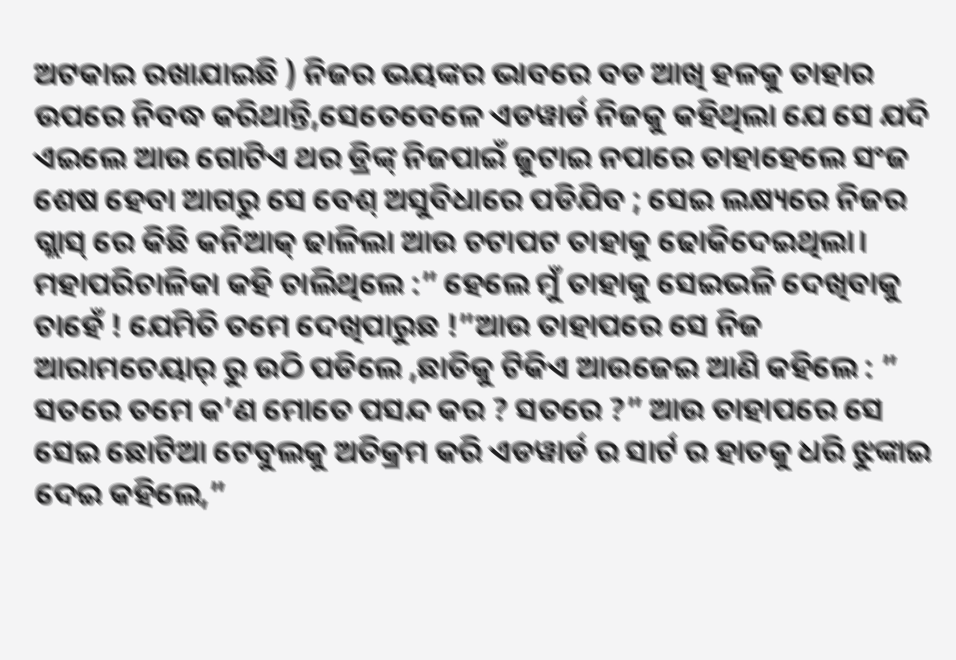ଅଟକାଇ ରଖାଯାଇଛି ) ନିଜର ଭୟଙ୍କର ଭାବରେ ବଡ ଆଖି ହଳକୁ ତାହାର ଉପରେ ନିବଦ୍ଧ କରିଥାନ୍ତି,ସେତେବେଳେ ଏଡୱାର୍ଡ ନିଜକୁ କହିଥିଲା ଯେ ସେ ଯଦି ଏଇଲେ ଆଉ ଗୋଟିଏ ଥର ଡ୍ରିଙ୍କ୍ ନିଜପାଇଁ ଜୁଟାଇ ନପାରେ ତାହାହେଲେ ସଂଜ ଶେଷ ହେବା ଆଗରୁ ସେ ବେଶ୍ ଅସୁବିଧାରେ ପଡିଯିବ ; ସେଇ ଲକ୍ଷ୍ୟରେ ନିଜର ଗ୍ଲାସ୍ ରେ କିଛି କନିଆକ୍ ଢାଳିଲା ଆଉ ଚଟାପଟ ତାହାକୁ ଢୋକିଦେଇଥିଲା।
ମହାପରିଚାଳିକା କହି ଚାଲିଥିଲେ :” ହେଲେ ମୁଁ ତାହାକୁ ସେଇଭଳି ଦେଖିବାକୁ ଚାହେଁ ! ଯେମିତି ତମେ ଦେଖିପାରୁଛ !”ଆଉ ତାହାପରେ ସେ ନିଜ ଆରାମଚେୟାର୍ ରୁ ଉଠି ପଡିଲେ ,ଛାତିକୁ ଟିକିଏ ଆଉଜେଇ ଆଣି କହିଲେ : ” ସତରେ ତମେ କ’ଣ ମୋତେ ପସନ୍ଦ କର ? ସତରେ ?” ଆଉ ତାହାପରେ ସେ ସେଇ ଛୋଟିଆ ଟେବୁଲକୁ ଅତିକ୍ରମ କରି ଏଡୱାର୍ଡ ର ସାର୍ଟ ର ହାତକୁ ଧରି ଝୁଙ୍କାଇ ଦେଇ କହିଲେ,”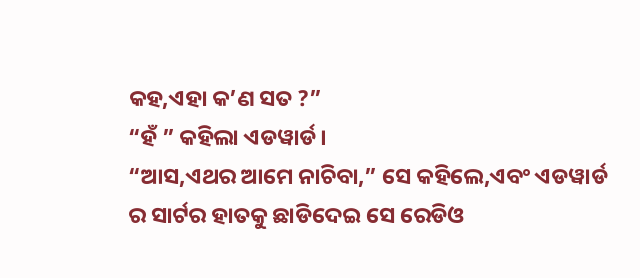କହ,ଏହା କ’ଣ ସତ ?”
“ହଁ ” କହିଲା ଏଡୱାର୍ଡ।
“ଆସ,ଏଥର ଆମେ ନାଚିବା,” ସେ କହିଲେ,ଏବଂ ଏଡୱାର୍ଡ ର ସାର୍ଟର ହାତକୁ ଛାଡିଦେଇ ସେ ରେଡିଓ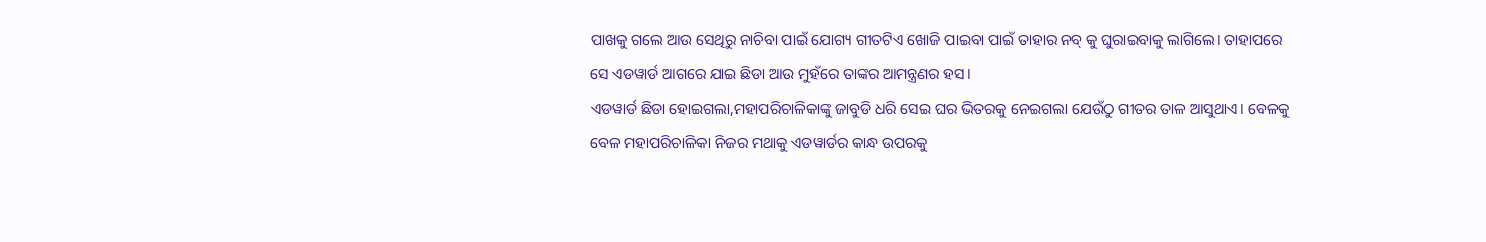ପାଖକୁ ଗଲେ ଆଉ ସେଥିରୁ ନାଚିବା ପାଇଁ ଯୋଗ୍ୟ ଗୀତଟିଏ ଖୋଜି ପାଇବା ପାଇଁ ତାହାର ନବ୍ କୁ ଘୁରାଇବାକୁ ଲାଗିଲେ। ତାହାପରେ ସେ ଏଡୱାର୍ଡ ଆଗରେ ଯାଇ ଛିଡା ଆଉ ମୁହଁରେ ତାଙ୍କର ଆମନ୍ତ୍ରଣର ହସ।
ଏଡୱାର୍ଡ ଛିଡା ହୋଇଗଲା,ମହାପରିଚାଳିକାଙ୍କୁ ଜାବୁଡି ଧରି ସେଇ ଘର ଭିତରକୁ ନେଇଗଲା ଯେଉଁଠୁ ଗୀତର ତାଳ ଆସୁଥାଏ। ବେଳକୁ ବେଳ ମହାପରିଚାଳିକା ନିଜର ମଥାକୁ ଏଡୱାର୍ଡର କାନ୍ଧ ଉପରକୁ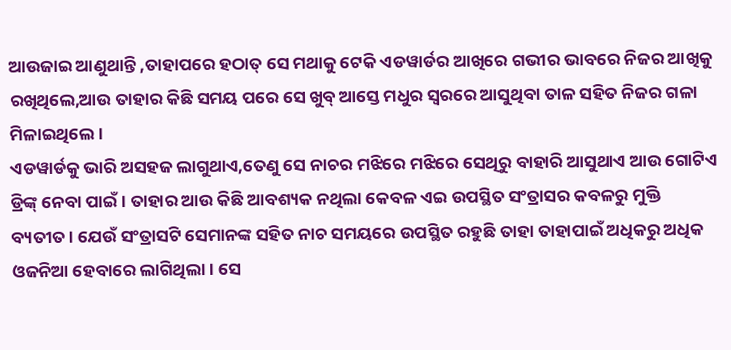ଆଉଜାଇ ଆଣୁଥାନ୍ତି ,ତାହାପରେ ହଠାତ୍ ସେ ମଥାକୁ ଟେକି ଏଡୱାର୍ଡର ଆଖିରେ ଗଭୀର ଭାବରେ ନିଜର ଆଖିକୁ ରଖିଥିଲେ,ଆଉ ତାହାର କିଛି ସମୟ ପରେ ସେ ଖୁବ୍ ଆସ୍ତେ ମଧୁର ସ୍ୱରରେ ଆସୁଥିବା ତାଳ ସହିତ ନିଜର ଗଳା ମିଳାଇଥିଲେ।
ଏଡୱାର୍ଡକୁ ଭାରି ଅସହଜ ଲାଗୁଥାଏ,ତେଣୁ ସେ ନାଚର ମଝିରେ ମଝିରେ ସେଥିରୁ ବାହାରି ଆସୁଥାଏ ଆଉ ଗୋଟିଏ ଡ୍ରିଙ୍କ୍ ନେବା ପାଇଁ । ତାହାର ଆଉ କିଛି ଆବଶ୍ୟକ ନଥିଲା କେବଳ ଏଇ ଉପସ୍ଥିତ ସଂତ୍ରାସର କବଳରୁ ମୁକ୍ତି ବ୍ୟତୀତ। ଯେଉଁ ସଂତ୍ରାସଟି ସେମାନଙ୍କ ସହିତ ନାଚ ସମୟରେ ଉପସ୍ଥିତ ରହୁଛି ତାହା ତାହାପାଇଁ ଅଧିକରୁ ଅଧିକ ଓଜନିଆ ହେବାରେ ଲାଗିଥିଲା। ସେ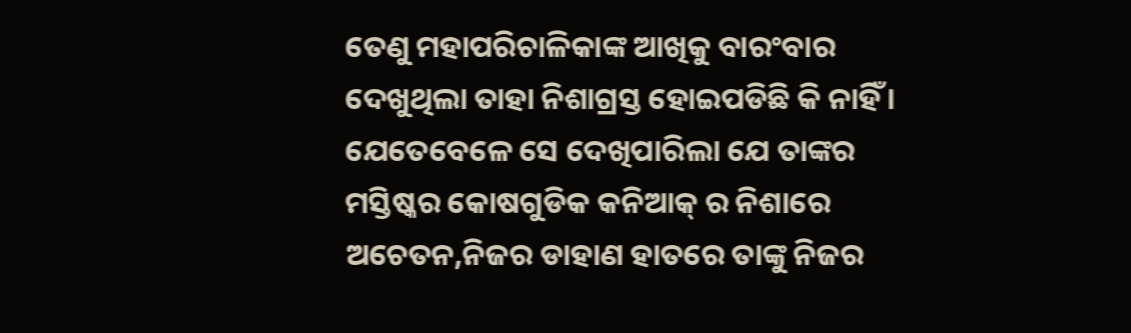ତେଣୁ ମହାପରିଚାଳିକାଙ୍କ ଆଖିକୁ ବାରଂବାର ଦେଖୁଥିଲା ତାହା ନିଶାଗ୍ରସ୍ତ ହୋଇପଡିଛି କି ନାହିଁ । ଯେତେବେଳେ ସେ ଦେଖିପାରିଲା ଯେ ତାଙ୍କର ମସ୍ତିଷ୍କର କୋଷଗୁଡିକ କନିଆକ୍ ର ନିଶାରେ ଅଚେତନ,ନିଜର ଡାହାଣ ହାତରେ ତାଙ୍କୁ ନିଜର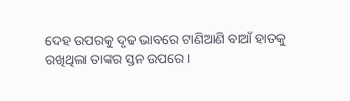ଦେହ ଉପରକୁ ଦୃଢ ଭାବରେ ଟାଣିଆଣି ବାଆଁ ହାତକୁ ରଖିଥିଲା ତାଙ୍କର ସ୍ତନ ଉପରେ।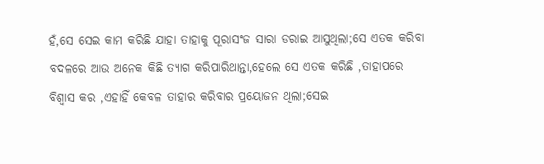ହଁ,ସେ ସେଇ କାମ କରିଛି ଯାହା ତାହାକୁ ପୂରାସଂଜ ସାରା ଡରାଇ ଆସୁଥିଲା;ସେ ଏତକ କରିବା ବଦଳରେ ଆଉ ଅନେକ କିଛି ତ୍ୟାଗ କରିପାରିଥାନ୍ତା,ହେଲେ ସେ ଏତକ କରିଛି ,ତାହାପରେ ବିଶ୍ୱାସ କର ,ଏହାହିଁ କେବଳ ତାହାର କରିବାର ପ୍ରୟୋଜନ ଥିଲା;ସେଇ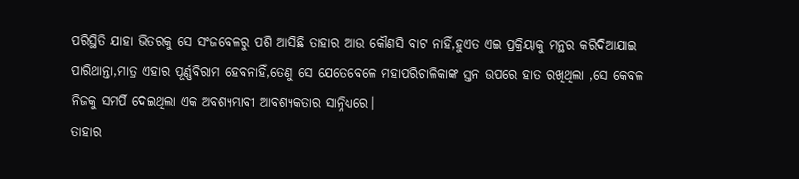ପରିସ୍ଥିତି ଯାହା ଭିତରକୁ ସେ ସଂଜବେଳରୁ ପଶି ଆସିଛି ତାହାର ଆଉ କୌଣସି ବାଟ ନାହିଁ,ହୁଏତ ଏଇ ପ୍ରକ୍ରିୟାକୁ ମନ୍ଥର କରିଦିଆଯାଇ ପାରିଥାନ୍ତା,ମାତ୍ର ଏହାର ପୂର୍ଣ୍ଣବିରାମ ହେବନାହିଁ,ତେଣୁ ସେ ଯେତେବେଳେ ମହାପରିଚାଳିକାଙ୍କ ସ୍ତନ ଉପରେ ହାତ ରଖିଥିଲା ,ସେ କେବଳ ନିଜକୁ ସମର୍ପି ଦେଇଥିଲା ଏକ ଅବଶ୍ୟମ୍ଭାବୀ ଆବଶ୍ୟକତାର ସାନ୍ନିଧ୍ୟରେ।
ତାହାର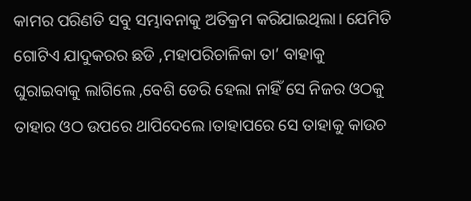କାମର ପରିଣତି ସବୁ ସମ୍ଭାବନାକୁ ଅତିକ୍ରମ କରିଯାଇଥିଲା। ଯେମିତି ଗୋଟିଏ ଯାଦୁକରର ଛଡି ,ମହାପରିଚାଳିକା ତା’ ବାହାକୁ ଘୁରାଇବାକୁ ଲାଗିଲେ ,ବେଶି ଡେରି ହେଲା ନାହିଁ ସେ ନିଜର ଓଠକୁ ତାହାର ଓଠ ଉପରେ ଥାପିଦେଲେ ।ତାହାପରେ ସେ ତାହାକୁ କାଉଚ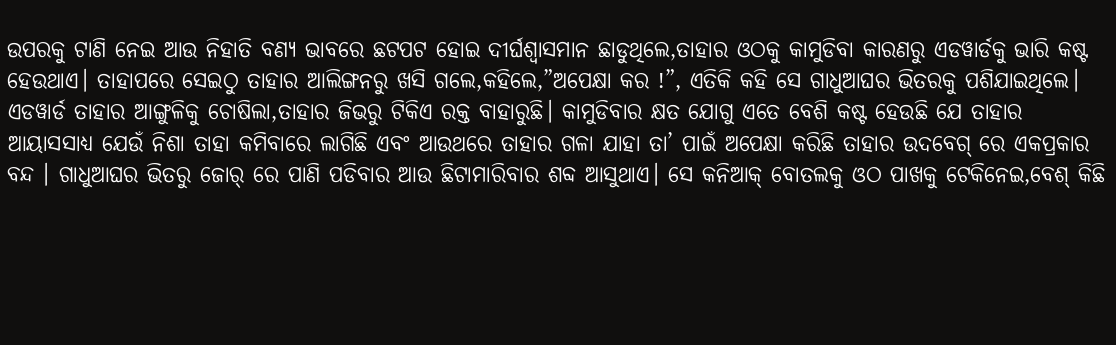ଉପରକୁ ଟାଣି ନେଇ ଆଉ ନିହାତି ବଣ୍ୟ ଭାବରେ ଛଟପଟ ହୋଇ ଦୀର୍ଘଶ୍ୱାସମାନ ଛାଡୁଥିଲେ,ତାହାର ଓଠକୁ କାମୁଡିବା କାରଣରୁ ଏଡୱାର୍ଡକୁ ଭାରି କଷ୍ଟ ହେଉଥାଏ। ତାହାପରେ ସେଇଠୁ ତାହାର ଆଲିଙ୍ଗନରୁ ଖସି ଗଲେ,କହିଲେ,”ଅପେକ୍ଷା କର !”, ଏତିକି କହି ସେ ଗାଧୁଆଘର ଭିତରକୁ ପଶିଯାଇଥିଲେ।
ଏଡୱାର୍ଡ ତାହାର ଆଙ୍ଗୁଳିକୁ ଚୋଷିଲା,ତାହାର ଜିଭରୁ ଟିକିଏ ରକ୍ତ ବାହାରୁଛି। କାମୁଡିବାର କ୍ଷତ ଯୋଗୁ ଏତେ ବେଶି କଷ୍ଟ ହେଉଛି ଯେ ତାହାର ଆୟାସସାଧ୍ୟ ଯେଉଁ ନିଶା ତାହା କମିବାରେ ଲାଗିଛି ଏବଂ ଆଉଥରେ ତାହାର ଗଳା ଯାହା ତା’ ପାଇଁ ଅପେକ୍ଷା କରିଛି ତାହାର ଉଦବେଗ୍ ରେ ଏକପ୍ରକାର ବନ୍ଦ । ଗାଧୁଆଘର ଭିତରୁ ଜୋର୍ ରେ ପାଣି ପଡିବାର ଆଉ ଛିଟାମାରିବାର ଶବ୍ଦ ଆସୁଥାଏ। ସେ କନିଆକ୍ ବୋତଲକୁ ଓଠ ପାଖକୁ ଟେକିନେଇ,ବେଶ୍ କିଛି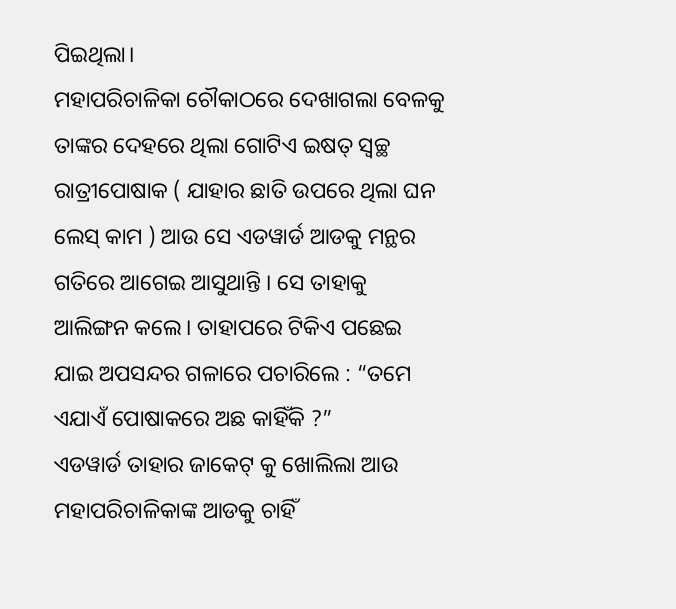ପିଇଥିଲା।
ମହାପରିଚାଳିକା ଚୌକାଠରେ ଦେଖାଗଲା ବେଳକୁ ତାଙ୍କର ଦେହରେ ଥିଲା ଗୋଟିଏ ଇଷତ୍ ସ୍ୱଚ୍ଛ ରାତ୍ରୀପୋଷାକ ( ଯାହାର ଛାତି ଉପରେ ଥିଲା ଘନ ଲେସ୍ କାମ ) ଆଉ ସେ ଏଡୱାର୍ଡ ଆଡକୁ ମନ୍ଥର ଗତିରେ ଆଗେଇ ଆସୁଥାନ୍ତି । ସେ ତାହାକୁ ଆଲିଙ୍ଗନ କଲେ। ତାହାପରେ ଟିକିଏ ପଛେଇ ଯାଇ ଅପସନ୍ଦର ଗଳାରେ ପଚାରିଲେ : “ତମେ ଏଯାଏଁ ପୋଷାକରେ ଅଛ କାହିଁକି ?”
ଏଡୱାର୍ଡ ତାହାର ଜାକେଟ୍ କୁ ଖୋଲିଲା ଆଉ ମହାପରିଚାଳିକାଙ୍କ ଆଡକୁ ଚାହିଁ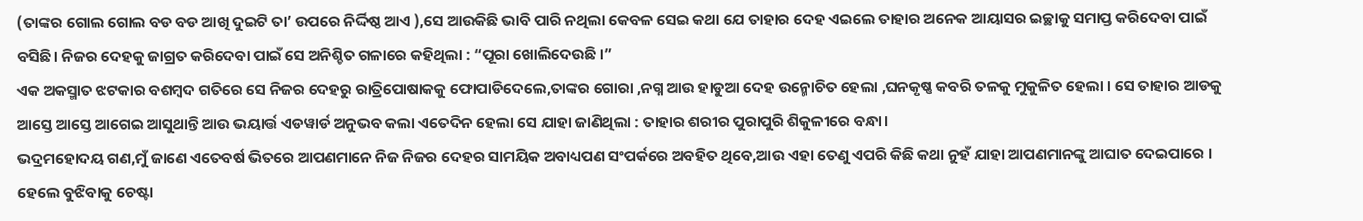(ତାଙ୍କର ଗୋଲ ଗୋଲ ବଡ ବଡ ଆଖି ଦୁଇଟି ତା’ ଉପରେ ନିର୍ଦ୍ଦିଷ୍ଠ ଆଏ ),ସେ ଆଉକିଛି ଭାବି ପାରି ନଥିଲା କେବଳ ସେଇ କଥା ଯେ ତାହାର ଦେହ ଏଇଲେ ତାହାର ଅନେକ ଆୟାସର ଇଚ୍ଛାକୁ ସମାପ୍ତ କରିଦେବା ପାଇଁ ବସିଛି। ନିଜର ଦେହକୁ ଜାଗ୍ରତ କରିଦେବା ପାଇଁ ସେ ଅନିଶ୍ଚିତ ଗଳାରେ କହିଥିଲା : “ପୂରା ଖୋଲିଦେଉଛି ।”
ଏକ ଅକସ୍ମାତ ଝଟକାର ବଶମ୍ବଦ ଗତିରେ ସେ ନିଜର ଦେହରୁ ରାତ୍ରିପୋଷାକକୁ ଫୋପାଡିଦେଲେ,ତାଙ୍କର ଗୋରା ,ନଗ୍ନ ଆଉ ହାଡୁଆ ଦେହ ଉନ୍ମୋଚିତ ହେଲା ,ଘନକୃଷ୍ଣ କବରି ତଳକୁ ମୁକୁଳିତ ହେଲା । ସେ ତାହାର ଆଡକୁ ଆସ୍ତେ ଆସ୍ତେ ଆଗେଇ ଆସୁଥାନ୍ତି ଆଉ ଭୟାର୍ତ୍ତ ଏଡୱାର୍ଡ ଅନୁଭବ କଲା ଏତେଦିନ ହେଲା ସେ ଯାହା ଜାଣିଥିଲା : ତାହାର ଶରୀର ପୁରାପୁରି ଶିକୁଳୀରେ ବନ୍ଧା।
ଭଦ୍ରମହୋଦୟ ଗଣ,ମୁଁ ଜାଣେ ଏତେବର୍ଷ ଭିତରେ ଆପଣମାନେ ନିଜ ନିଜର ଦେହର ସାମୟିକ ଅବାଧ୍ୟପଣ ସଂପର୍କରେ ଅବହିତ ଥିବେ,ଆଉ ଏହା ତେଣୁ ଏପରି କିଛି କଥା ନୁହଁ ଯାହା ଆପଣମାନଙ୍କୁ ଆଘାତ ଦେଇପାରେ । ହେଲେ ବୁଝିବାକୁ ଚେଷ୍ଟା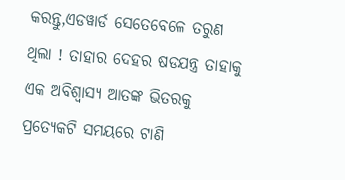କରନ୍ତୁ,ଏଡୱାର୍ଡ ସେତେବେଳେ ତରୁଣ ଥିଲା ! ତାହାର ଦେହର ଷଡଯନ୍ତ୍ର ତାହାକୁ ଏକ ଅବିଶ୍ୱାସ୍ୟ ଆତଙ୍କ ଭିତରକୁ ପ୍ରତ୍ୟେକଟି ସମୟରେ ଟାଣି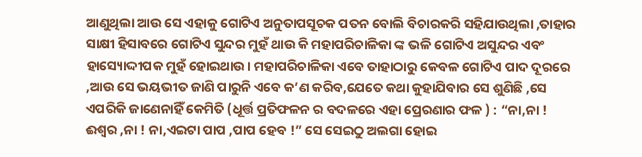ଆଣୁଥିଲା ଆଉ ସେ ଏହାକୁ ଗୋଟିଏ ଅନୁତାପସୂଚକ ପତନ ବୋଲି ବିଚାରକରି ସହିଯାଉଥିଲା ,ତାହାର ସାକ୍ଷୀ ହିସାବରେ ଗୋଟିଏ ସୁନ୍ଦର ମୁହଁ ଥାଉ କି ମହାପରିଚାଳିକା ଙ୍କ ଭଳି ଗୋଟିଏ ଅସୁନ୍ଦର ଏବଂ ହାସ୍ୟୋଦ୍ଦୀପକ ମୁହଁ ହୋଇଥାଉ। ମହାପରିଚାଳିକା ଏବେ ତାହାଠାରୁ କେବଳ ଗୋଟିଏ ପାଦ ଦୂରରେ ,ଆଉ ସେ ଭୟଭୀତ ଜାଣି ପାରୁନି ଏବେ କ’ଣ କରିବ,ଯେତେ କଥା କୁହାଯିବାର ସେ ଶୁଣିଛି ,ସେ ଏପରିକି ଜାଣେନାହିଁ କେମିତି (ଧୂର୍ତ୍ତ ପ୍ରତିଫଳନ ର ବଦଳରେ ଏହା ପ୍ରେରଣାର ଫଳ ) : “ନା,ନା ! ଈଶ୍ୱର ,ନା ! ନା,ଏଇଟା ପାପ ,ପାପ ହେବ !” ସେ ସେଇଠୁ ଅଲଗା ହୋଇ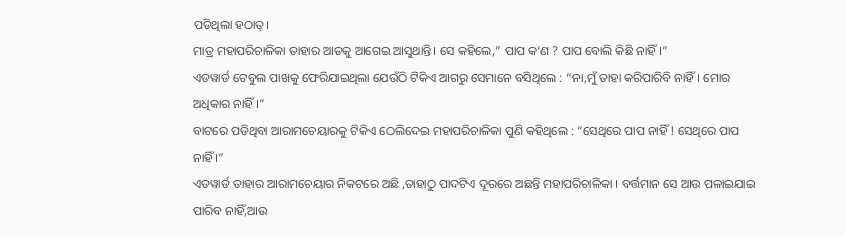ପଡିଥିଲା ହଠାତ୍।
ମାତ୍ର ମହାପରିଚାଳିକା ତାହାର ଆଡକୁ ଆଗେଇ ଆସୁଥାନ୍ତି। ସେ କହିଲେ,” ପାପ କ’ଣ ? ପାପ ବୋଲି କିଛି ନାହିଁ ।”
ଏଡୱାର୍ଡ ଟେବୁଲ ପାଖକୁ ଫେରିଯାଇଥିଲା ଯେଉଁଠି ଟିକିଏ ଆଗରୁ ସେମାନେ ବସିଥିଲେ : “ନା,ମୁଁ ତାହା କରିପାରିବି ନାହିଁ। ମୋର ଅଧିକାର ନାହିଁ ।”
ବାଟରେ ପଡିଥିବା ଆରାମଚେୟାରକୁ ଟିକିଏ ଠେଲିଦେଇ ମହାପରିଚାଳିକା ପୁଣି କହିଥିଲେ : “ସେଥିରେ ପାପ ନାହିଁ ! ସେଥିରେ ପାପ ନାହିଁ ।”
ଏଡୱାର୍ଡ ତାହାର ଆରାମଚେୟାର ନିକଟରେ ଅଛି ,ତାହାଠୁ ପାଦଟିଏ ଦୂରରେ ଅଛନ୍ତି ମହାପରିଚାଳିକା । ବର୍ତ୍ତମାନ ସେ ଆଉ ପଳାଇଯାଇ ପାରିବ ନାହିଁ,ଆଉ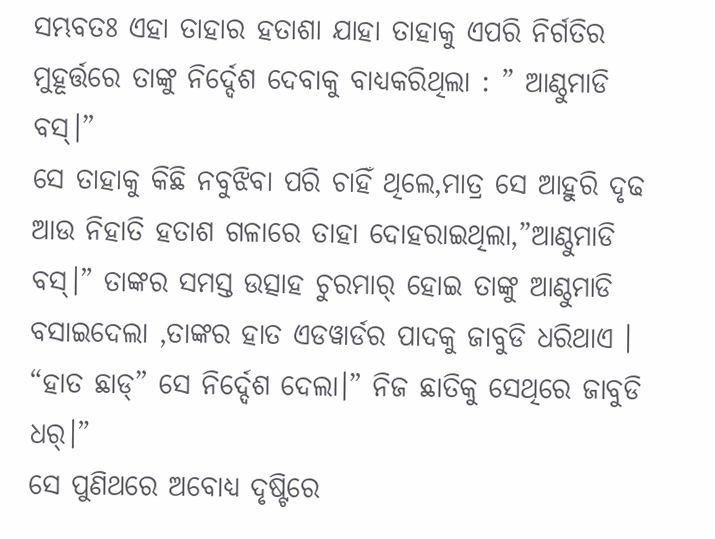ସମ୍ଭବତଃ ଏହା ତାହାର ହତାଶା ଯାହା ତାହାକୁ ଏପରି ନିର୍ଗତିର ମୁହୂର୍ତ୍ତରେ ତାଙ୍କୁ ନିର୍ଦ୍ଦେଶ ଦେବାକୁ ବାଧ୍ୟକରିଥିଲା : ” ଆଣ୍ଠୁମାଡି ବସ୍।”
ସେ ତାହାକୁ କିଛି ନବୁଝିବା ପରି ଚାହିଁ ଥିଲେ,ମାତ୍ର ସେ ଆହୁରି ଦୃଢ ଆଉ ନିହାତି ହତାଶ ଗଳାରେ ତାହା ଦୋହରାଇଥିଲା,”ଆଣ୍ଠୁମାଡି ବସ୍।” ତାଙ୍କର ସମସ୍ତ ଉତ୍ସାହ ଚୁରମାର୍ ହୋଇ ତାଙ୍କୁ ଆଣ୍ଠୁମାଡି ବସାଇଦେଲା ,ତାଙ୍କର ହାତ ଏଡୱାର୍ଡର ପାଦକୁ ଜାବୁଡି ଧରିଥାଏ ।
“ହାତ ଛାଡ୍” ସେ ନିର୍ଦ୍ଦେଶ ଦେଲା।” ନିଜ ଛାତିକୁ ସେଥିରେ ଜାବୁଡି ଧର୍।”
ସେ ପୁଣିଥରେ ଅବୋଧ୍ୟ ଦୃଷ୍ଟିରେ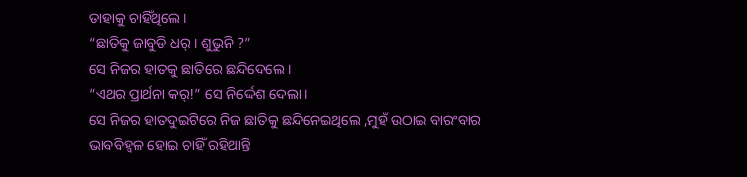ତାହାକୁ ଚାହିଁଥିଲେ।
“ଛାତିକୁ ଜାବୁଡି ଧର୍। ଶୁଭୁନି ?”
ସେ ନିଜର ହାତକୁ ଛାତିରେ ଛନ୍ଦିଦେଲେ ।
“ଏଥର ପ୍ରାର୍ଥନା କର୍!” ସେ ନିର୍ଦ୍ଦେଶ ଦେଲା।
ସେ ନିଜର ହାତଦୁଇଟିରେ ନିଜ ଛାତିକୁ ଛନ୍ଦିନେଇଥିଲେ ,ମୁହଁ ଉଠାଇ ବାରଂବାର ଭାବବିହ୍ୱଳ ହୋଇ ଚାହିଁ ରହିଥାନ୍ତି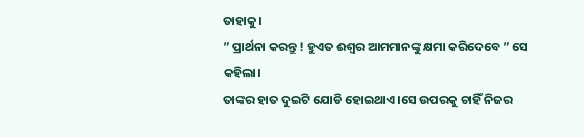ତାହାକୁ।
” ପ୍ରାର୍ଥନା କରନ୍ତୁ ! ହୁଏତ ଈଶ୍ୱର ଆମମାନଙ୍କୁ କ୍ଷମା କରିଦେବେ ” ସେ କହିଲା।
ତାଙ୍କର ହାତ ଦୁଇଟି ଯୋଡି ହୋଇଥାଏ ।ସେ ଉପରକୁ ଚାହିଁ ନିଜର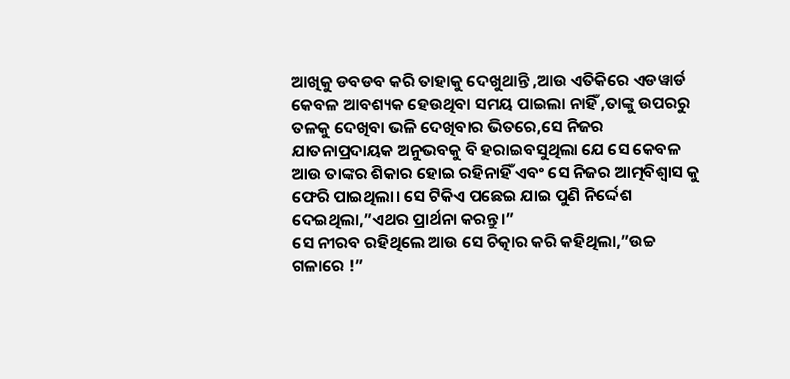ଆଖିକୁ ଡବଡବ କରି ତାହାକୁ ଦେଖୁଥାନ୍ତି ,ଆଉ ଏତିକିରେ ଏଡୱାର୍ଡ କେବଳ ଆବଶ୍ୟକ ହେଉଥିବା ସମୟ ପାଇଲା ନାହିଁ ,ତାଙ୍କୁ ଉପରରୁ ତଳକୁ ଦେଖିବା ଭଳି ଦେଖିବାର ଭିତରେ,ସେ ନିଜର ଯାତନାପ୍ରଦାୟକ ଅନୁଭବକୁ ବି ହରାଇବସୁଥିଲା ଯେ ସେ କେବଳ ଆଉ ତାଙ୍କର ଶିକାର ହୋଇ ରହିନାହିଁ ଏବଂ ସେ ନିଜର ଆତ୍ମବିଶ୍ୱାସ କୁ ଫେରି ପାଇଥିଲା। ସେ ଟିକିଏ ପଛେଇ ଯାଇ ପୁଣି ନିର୍ଦ୍ଦେଶ ଦେଇଥିଲା,”ଏଥର ପ୍ରାର୍ଥନା କରନ୍ତୁ।”
ସେ ନୀରବ ରହିଥିଲେ ଆଉ ସେ ଚିତ୍କାର କରି କହିଥିଲା,”ଉଚ୍ଚ ଗଳାରେ !”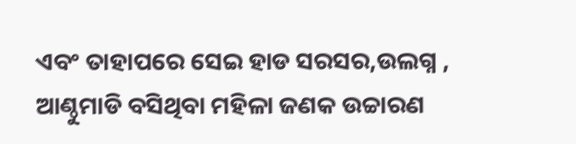ଏବଂ ତାହାପରେ ସେଇ ହାଡ ସରସର,ଉଲଗ୍ନ ,
ଆଣ୍ଠୁମାଡି ବସିଥିବା ମହିଳା ଜଣକ ଉଚ୍ଚାରଣ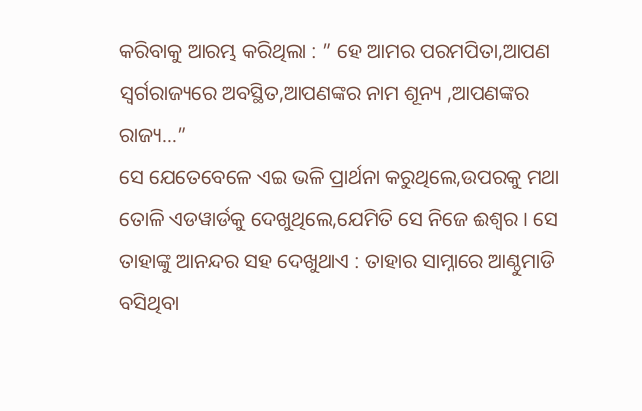କରିବାକୁ ଆରମ୍ଭ କରିଥିଲା : ” ହେ ଆମର ପରମପିତା,ଆପଣ ସ୍ୱର୍ଗରାଜ୍ୟରେ ଅବସ୍ଥିତ,ଆପଣଙ୍କର ନାମ ଶୂନ୍ୟ ,ଆପଣଙ୍କର ରାଜ୍ୟ…”
ସେ ଯେତେବେଳେ ଏଇ ଭଳି ପ୍ରାର୍ଥନା କରୁଥିଲେ,ଉପରକୁ ମଥା ତୋଳି ଏଡୱାର୍ଡକୁ ଦେଖୁଥିଲେ,ଯେମିତି ସେ ନିଜେ ଈଶ୍ୱର । ସେ ତାହାଙ୍କୁ ଆନନ୍ଦର ସହ ଦେଖୁଥାଏ : ତାହାର ସାମ୍ନାରେ ଆଣ୍ଠୁମାଡି ବସିଥିବା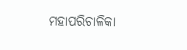ମହାପରିଚାଳିକା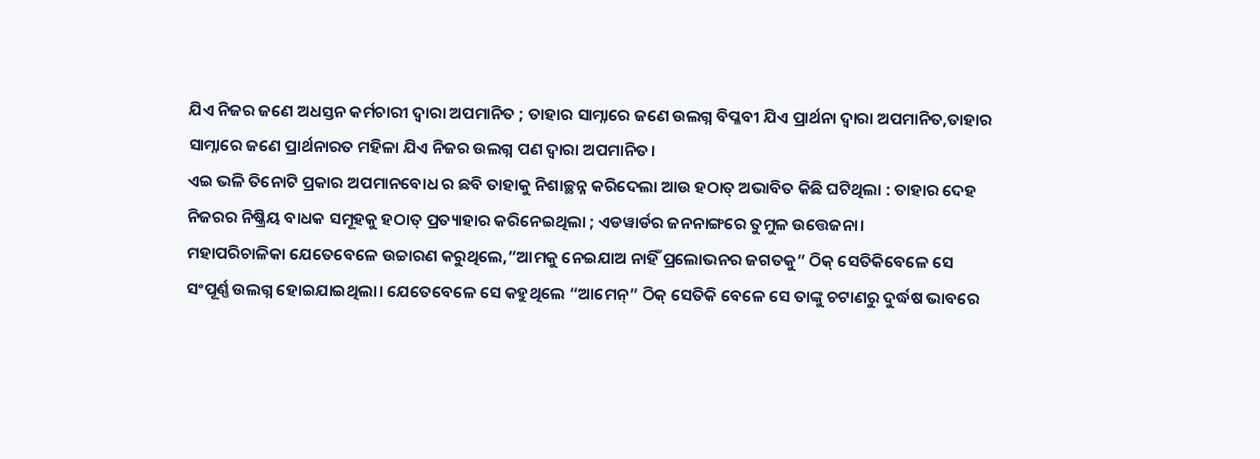ଯିଏ ନିଜର ଜଣେ ଅଧସ୍ତନ କର୍ମଚାରୀ ଦ୍ୱାରା ଅପମାନିତ ; ତାହାର ସାମ୍ନାରେ ଜଣେ ଉଲଗ୍ନ ବିପ୍ଳବୀ ଯିଏ ପ୍ରାର୍ଥନା ଦ୍ୱାରା ଅପମାନିତ,ତାହାର ସାମ୍ନାରେ ଜଣେ ପ୍ରାର୍ଥନାରତ ମହିଳା ଯିଏ ନିଜର ଉଲଗ୍ନ ପଣ ଦ୍ୱାରା ଅପମାନିତ।
ଏଇ ଭଳି ତିନୋଟି ପ୍ରକାର ଅପମାନବୋଧ ର ଛବି ତାହାକୁ ନିଶାଚ୍ଛନ୍ନ କରିଦେଲା ଆଉ ହଠାତ୍ ଅଭାବିତ କିଛି ଘଟିଥିଲା : ତାହାର ଦେହ
ନିଜରର ନିଷ୍କ୍ରିୟ ବାଧକ ସମୂହକୁ ହଠାତ୍ ପ୍ରତ୍ୟାହାର କରିନେଇଥିଲା ; ଏଡୱାର୍ଡର ଜନନାଙ୍ଗରେ ତୁମୁଳ ଉତ୍ତେଜନା।
ମହାପରିଚାଳିକା ଯେତେବେଳେ ଉଚ୍ଚାରଣ କରୁଥିଲେ,”ଆମକୁ ନେଇଯାଅ ନାହିଁ ପ୍ରଲୋଭନର ଜଗତକୁ” ଠିକ୍ ସେତିକିବେଳେ ସେ ସଂପୂର୍ଣ୍ଣ ଉଲଗ୍ନ ହୋଇଯାଇଥିଲା। ଯେତେବେଳେ ସେ କହୁଥିଲେ “ଆମେନ୍” ଠିକ୍ ସେତିକି ବେଳେ ସେ ତାଙ୍କୁ ଚଟାଣରୁ ଦୁର୍ଦ୍ଧଷ ଭାବରେ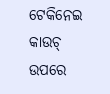ଟେକିନେଇ କାଉଚ୍ ଉପରେ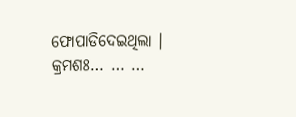ଫୋପାଡିଦେଇଥିଲା ।
କ୍ରମଶଃ… … …